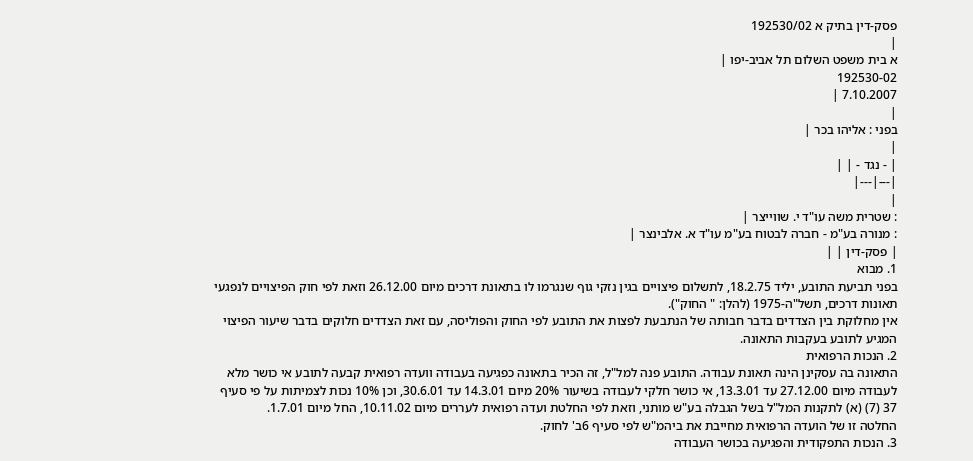פסק-דין בתיק א 192530/02
|
א בית משפט השלום תל אביב-יפו |
192530-02
7.10.2007 |
|
בפני : אליהו בכר |
|
| - נגד - | |
|---|---|
|
: שטרית משה עו"ד י. שווייצר |
: מנורה בע"מ - חברה לבטוח בע"מ עו"ד א. אלבינצר |
| פסק-דין | |
1. מבוא
בפני תביעת התובע, יליד 18.2.75, לתשלום פיצויים בגין נזקי גוף שנגרמו לו בתאונת דרכים מיום 26.12.00 וזאת לפי חוק הפיצויים לנפגעי תאונות דרכים, תשל"ה-1975 (להלן: " החוק").
אין מחלוקת בין הצדדים בדבר חבותה של הנתבעת לפצות את התובע לפי החוק והפוליסה, עם זאת הצדדים חלוקים בדבר שיעור הפיצוי המגיע לתובע בעקבות התאונה.
2. הנכות הרפואית
התאונה בה עסקינן הינה תאונת עבודה. התובע פנה למל"ל, זה הכיר בתאונה כפגיעה בעבודה וועדה רפואית קבעה לתובע אי כושר מלא לעבודה מיום 27.12.00 עד 13.3.01, אי כושר חלקי לעבודה בשיעור 20% מיום 14.3.01 עד 30.6.01, וכן 10% נכות לצמיתות על פי סעיף 37 (7) (א) לתקנות המל"ל בשל הגבלה בע"ש מותני, וזאת לפי החלטת ועדה רפואית לעררים מיום 10.11.02, החל מיום 1.7.01.
החלטה זו של הועדה הרפואית מחייבת את ביהמ"ש לפי סעיף 6ב' לחוק.
3. הנכות התפקודית והפגיעה בכושר העבודה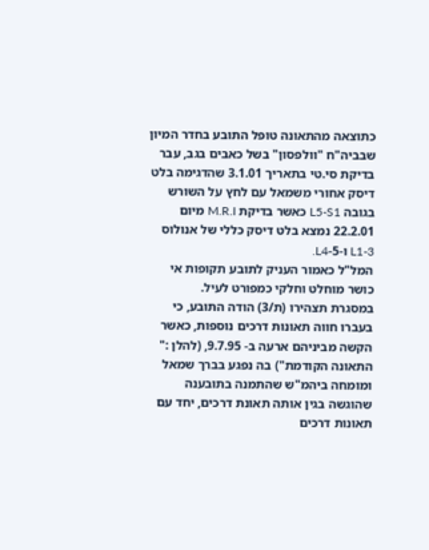כתוצאה מהתאונה טופל התובע בחדר המיון שבביה"ח "וולפסון" בשל כאבים בגב, עבר בדיקת סי.טי בתאריך 3.1.01 שהדגימה בלט דיסק אחורי משמאל עם לחץ על השורש בגובה L5-S1 כאשר בדיקת M.R.I מיום 22.2.01 נמצא בלט דיסק כללי של אנולוס L1-3 ו-5-L4.
המל"ל כאמור העניק לתובע תקופות אי כושר מוחלט וחלקי כמפורט לעיל.
במסגרת תצהירו (ת/3) הודה התובע, כי בעברו חווה תאונות דרכים נוספות, כאשר הקשה מביניהם ארעה ב- 9.7.95, (להלן :" התאונה הקודמת") בה נפגע בברך שמאל ומומחה ביהמ"ש שהתמנה בתובענה שהוגשה בגין אותה תאונת דרכים, יחד עם תאונות דרכים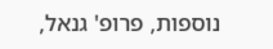נוספות, פרופ' גנאל,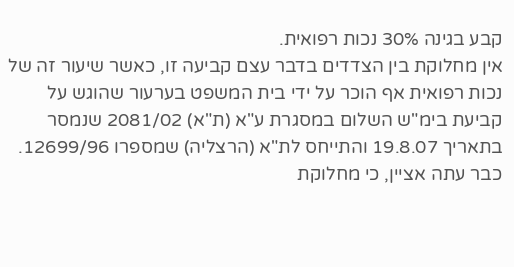קבע בגינה 30% נכות רפואית.
אין מחלוקת בין הצדדים בדבר עצם קביעה זו, כאשר שיעור זה של נכות רפואית אף הוכר על ידי בית המשפט בערעור שהוגש על קביעת בימ"ש השלום במסגרת ע"א (ת"א) 2081/02 שנמסר בתאריך 19.8.07 והתייחס לת"א (הרצליה) שמספרו 12699/96.
כבר עתה אציין, כי מחלוקת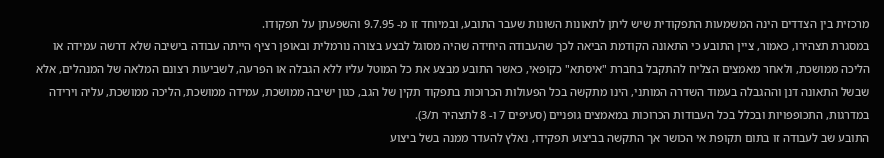מרכזית בין הצדדים הינה המשמעות התפקודית שיש ליתן לתאונות השונות שעבר התובע, ובמיוחד זו מ- 9.7.95 והשפעתן על תפקודו.
במסגרת תצהירו, כאמור, ציין התובע כי התאונה הקודמת הביאה לכך שהעבודה היחידה שהיה מסוגל לבצע בצורה נורמלית ובאופן רציף הייתה עבודה בישיבה שלא דרשה עמידה או הליכה ממושכת, ולאחר מאמצים הצליח להתקבל בחברת "איסתא" כקופאי, כאשר התובע מבצע את כל המוטל עליו ללא הגבלה או הפרעה, לשביעות רצונם המלאה של המנהלים, אלא שבשל התאונה דנן וההגבלה בעמוד השדרה המותני, הינו מתקשה בכל הפעולות הכרוכות בתפקוד תקין של הגב, כגון ישיבה ממושכת, עמידה ממושכת, הליכה ממושכת, עליה וירידה במדרגות, התכופפויות ובכלל בכל העבודות הכרוכות במאמצים גופניים (סעיפים 7 ו- 8 לתצהיר ת/3).
התובע שב לעבודה זו בתום תקופת אי הכושר אך התקשה בביצוע תפקידו, נאלץ להעדר ממנה בשל ביצוע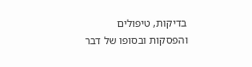בדיקות, טיפולים והפסקות ובסופו של דבר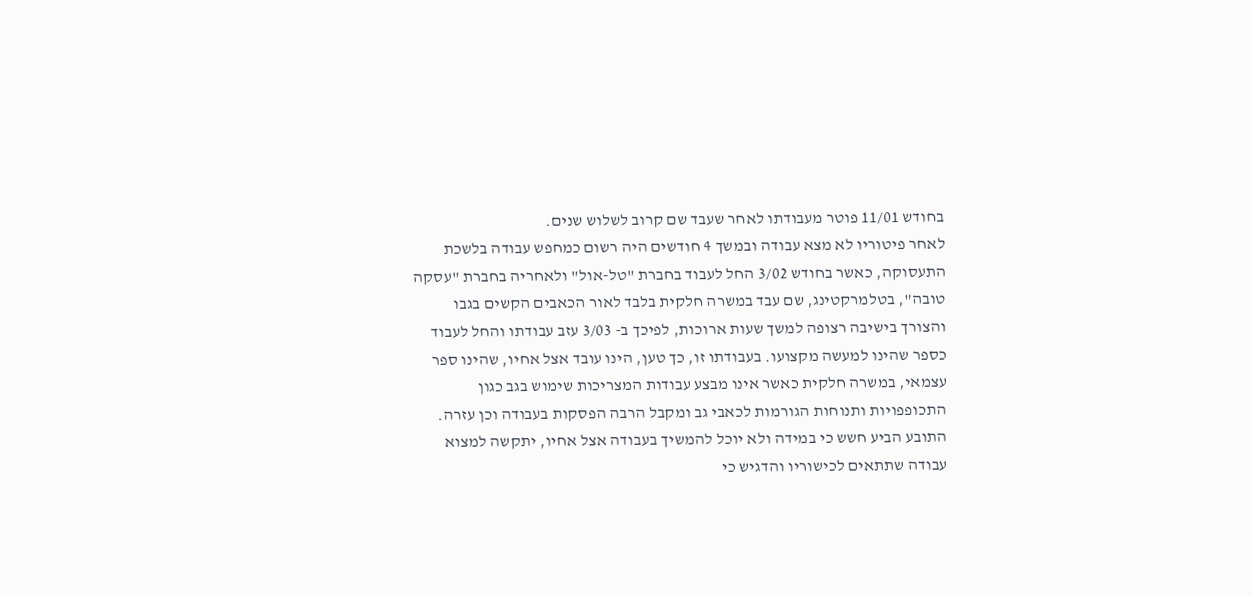בחודש 11/01 פוטר מעבודתו לאחר שעבד שם קרוב לשלוש שנים.
לאחר פיטוריו לא מצא עבודה ובמשך 4 חודשים היה רשום כמחפש עבודה בלשכת התעסוקה, כאשר בחודש 3/02 החל לעבוד בחברת "טל-אול" ולאחריה בחברת "עסקה טובה", בטלמרקטינג, שם עבד במשרה חלקית בלבד לאור הכאבים הקשים בגבו והצורך בישיבה רצופה למשך שעות ארוכות, לפיכך ב- 3/03 עזב עבודתו והחל לעבוד כספר שהינו למעשה מקצועו. בעבודתו זו, כך טען, הינו עובד אצל אחיו, שהינו ספר עצמאי, במשרה חלקית כאשר אינו מבצע עבודות המצריכות שימוש בגב כגון התכופפויות ותנוחות הגורמות לכאבי גב ומקבל הרבה הפסקות בעבודה וכן עזרה.
התובע הביע חשש כי במידה ולא יוכל להמשיך בעבודה אצל אחיו, יתקשה למצוא עבודה שתתאים לכישוריו והדגיש כי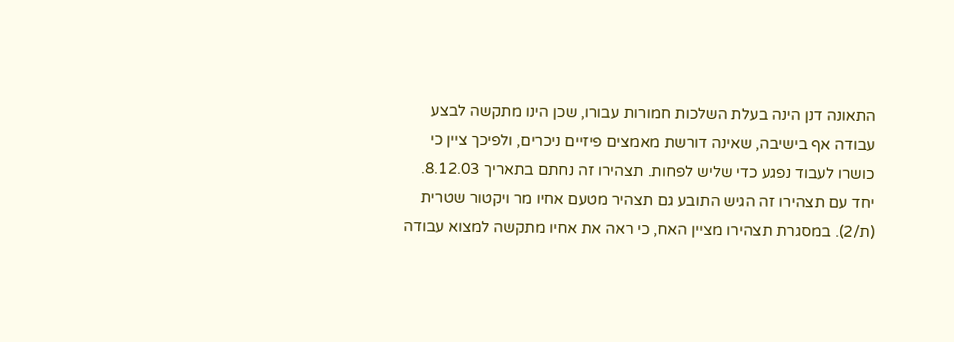התאונה דנן הינה בעלת השלכות חמורות עבורו, שכן הינו מתקשה לבצע עבודה אף בישיבה, שאינה דורשת מאמצים פיזיים ניכרים, ולפיכך ציין כי כושרו לעבוד נפגע כדי שליש לפחות. תצהירו זה נחתם בתאריך 8.12.03.
יחד עם תצהירו זה הגיש התובע גם תצהיר מטעם אחיו מר ויקטור שטרית (ת/2). במסגרת תצהירו מציין האח, כי ראה את אחיו מתקשה למצוא עבודה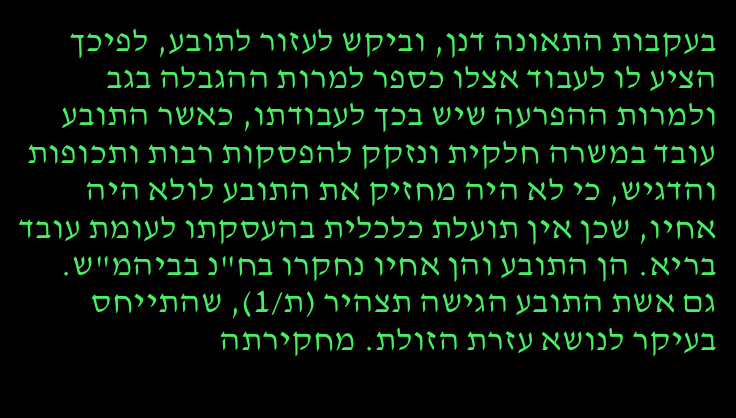בעקבות התאונה דנן, וביקש לעזור לתובע, לפיכך הציע לו לעבוד אצלו כספר למרות ההגבלה בגב ולמרות ההפרעה שיש בכך לעבודתו, כאשר התובע עובד במשרה חלקית ונזקק להפסקות רבות ותכופות והדגיש, כי לא היה מחזיק את התובע לולא היה אחיו, שכן אין תועלת כלכלית בהעסקתו לעומת עובד בריא. הן התובע והן אחיו נחקרו בח"נ בביהמ"ש.
גם אשת התובע הגישה תצהיר (ת/1), שהתייחס בעיקר לנושא עזרת הזולת. מחקירתה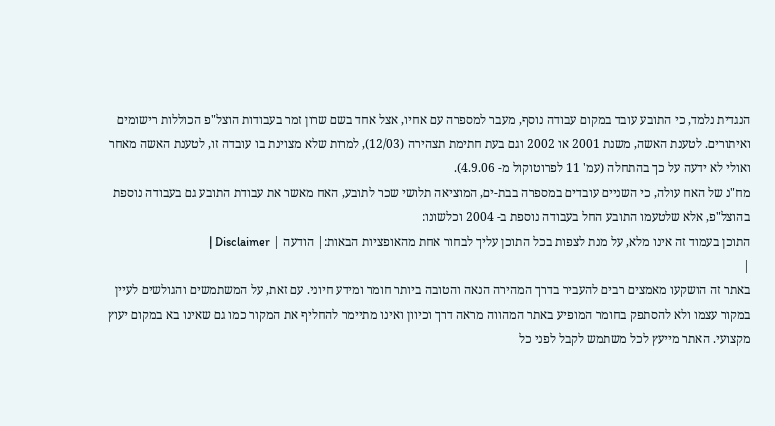הנגדית נלמד, כי התובע עובד במקום עבודה נוסף, מעבר למספרה עם אחיו, אצל אחד בשם שרון זמר בעבודות הוצל"פ הכוללות רישומים ואיתורים. לטענת האשה, משנת 2001 או 2002 וגם בעת חתימת תצהירה (12/03), למרות שלא מצוינת בו עובדה זו, לטענת האשה מאחר ואולי לא ידעה על כך בהתחלה (עמ' 11 לפרוטוקול מ- 4.9.06).
מח"נ של האח עולה, כי השניים עובדים במספרה בבת-ים, המוציאה תלושי שכר לתובע, האח מאשר את עבודת התובע גם בעבודה נוספת בהוצל"פ, אלא שלטעמו התובע החל בעבודה נוספת ב- 2004 וכלשונו:
התוכן בעמוד זה אינו מלא, על מנת לצפות בכל התוכן עליך לבחור אחת מהאופציות הבאות:| הודעה | Disclaimer |
|
באתר זה הושקעו מאמצים רבים להעביר בדרך המהירה הנאה והטובה ביותר חומר ומידע חיוני. עם זאת, על המשתמשים והגולשים לעיין במקור עצמו ולא להסתפק בחומר המופיע באתר המהווה מראה דרך וכיוון ואינו מתיימר להחליף את המקור כמו גם שאינו בא במקום יעוץ מקצועי. האתר מייעץ לכל משתמש לקבל לפני כל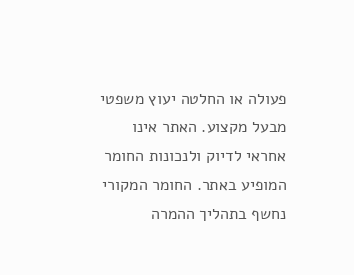פעולה או החלטה יעוץ משפטי מבעל מקצוע. האתר אינו אחראי לדיוק ולנכונות החומר המופיע באתר. החומר המקורי נחשף בתהליך ההמרה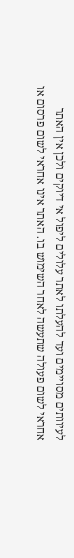לעיוותים מסויימים ועד להעלתו לאתר עלולים ליפול אי דיוקים ולכן אין האתר אחראי לשום פעולה שתעשה לאחר השימוש בו. האתר אינו אחראי לשום פרסום או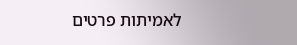לאמיתות פרטים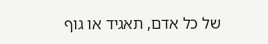של כל אדם, תאגיד או גוף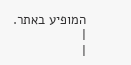המופיע באתר. |
|